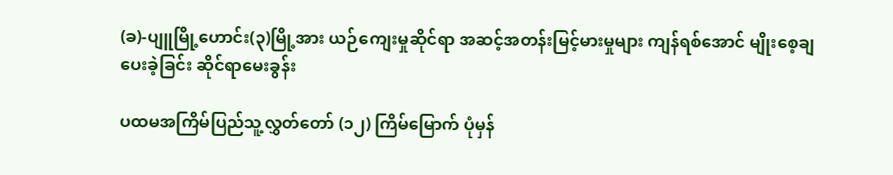(ခ)-ပျူမြို့ဟောင်း(၃)မြို့အား ယဉ်ကျေးမှုဆိုင်ရာ အဆင့်အတန်းမြင့်မားမှုများ ကျန်ရစ်အောင် မျိုးစေ့ချပေးခဲ့ခြင်း ဆိုင်ရာမေးခွန်း

ပထမအကြိမ်ပြည်သူ့လွှတ်တော် (၁၂) ကြိမ်မြောက် ပုံမှန်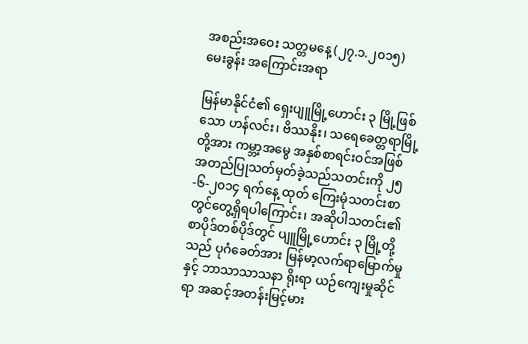အစည်းအဝေး သတ္တမနေ့ (၂၇.၁.၂၀၁၅)
မေးခွန်း အကြောင်းအရာ

မြန်မာနိုင်ငံ၏ ရှေးပျူမြို့ဟောင်း ၃ မြို့ဖြစ်သော ဟန်လင်း၊ ဗိဿနိုး၊ သရေခေတ္တရာမြို့တို့အား ကမ္ဘာ့အမွေ အနှစ်စာရင်းဝင်အဖြစ် အတည်ပြုသတ်မှတ်ခဲ့သည်သတင်းကို ၂၅-၆-၂၀၁၄ ရက်နေ့ ထုတ် ကြေးမုံသတင်းစာတွင်တွေ့ရှိရပါကြောင်း၊ အဆိုပါသတင်း၏ စာပိုဒ်တစ်ပိုဒ်တွင် ပျူမြို့ဟောင်း ၃ မြို့တို့သည် ပုဂံခေတ်အား မြန်မာ့လက်ရာမြောက်မှုနှင့် ဘာသာသာသနာ ရိုးရာ ယဉ်ကျေးမှုဆိုင်ရာ အဆင့်အတန်းမြင့်မား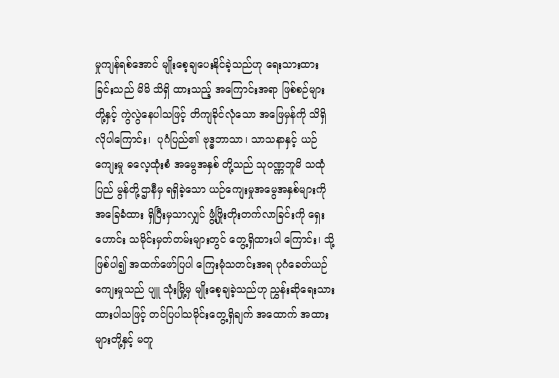မှုကျန်ရစ်အောင် မျိုးစေ့ချပေးနိုင်ခဲ့သည်ဟု ရေးသားထားခြင်းသည် မိမိ သိရှိ ထားသည့် အကြောင်းအရာ ဖြစ်စဉ်များတို့နှင့် ကွဲလွဲနေပါသဖြင့် တိကျခိုင်လုံသော အဖြေမှန်ကို သိရှိလိုပါကြောင်း၊  ပုဂံပြည်၏ ဗုဒ္ဓဘာသာ၊ သာသနာနှင့် ယဉ်ကျေးမှု ဓလေ့ထုံးစံ အမွေအနှစ် တို့သည် သုဝဏ္ဏဘူမိ သထုံပြည် မွန်တို့ဌာနီမှ ရရှိခဲ့သော ယဉ်ကျေးမှုအမွေအနှစ်များကို အခြေခံထား ရှိပြီးမှသာလျှင် ဖွံ့ဖြိုးတိုးတက်လာခြင်းကို ရှေးဟောင်း သမိုင်းမှတ်တမ်းများတွင် တွေ့ရှိထားပါ ကြောင်း၊ သို့ဖြစ်ပါ၍ အထက်ဖော်ပြပါ ကြေးမုံသတင်းအရ ပုဂံခေတ်ယဉ်ကျေးမှုသည် ပျူ သုံးမြို့မှ မျိုးစေ့ချခဲ့သည်ဟု ညွှန်းဆိုရေးသားထားပါသဖြင့် တင်ပြပါသမိုင်းတွေ့ရှိချက် အထောက် အထားများတို့နှင့် မတူ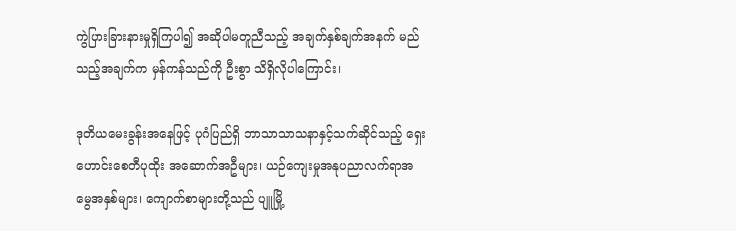ကွဲပြားခြားနားမှုရှိကြပါ၍ အဆိုပါမတူညီသည့် အချက်နှစ်ချက်အနက် မည်သည့်အချက်က မှန်ကန်သည်ကို ဦးစွာ သိရှိလိုပါကြောင်း၊

ဒုတိယမေးခွန်းအနေဖြင့် ပုဂံပြည်ရှိ ဘာသာသာသနာနှင့်သက်ဆိုင်သည့် ရှေးဟောင်းစေတီပုထိုး အဆောက်အဦများ၊ ယဉ်ကျေးမှုအနုပညာလက်ရာအမွေအနှစ်များ၊ ကျောက်စာများတို့သည် ပျူမြို့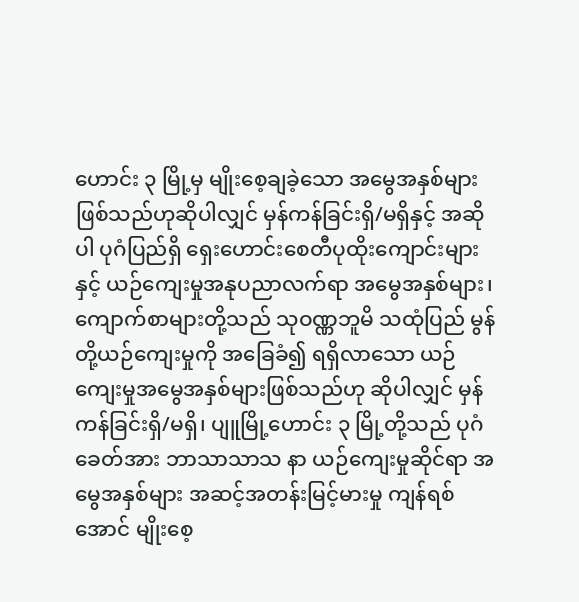ဟောင်း ၃ မြို့မှ မျိုးစေ့ချခဲ့သော အမွေအနှစ်များဖြစ်သည်ဟုဆိုပါလျှင် မှန်ကန်ခြင်းရှိ/မရှိနှင့် အဆိုပါ ပုဂံပြည်ရှိ ရှေးဟောင်းစေတီပုထိုးကျောင်းများနှင့် ယဉ်ကျေးမှုအနုပညာလက်ရာ အမွေအနှစ်များ၊ ကျောက်စာများတို့သည် သုဝဏ္ဏဘူမိ သထုံပြည် မွန်တို့ယဉ်ကျေးမှုကို အခြေခံ၍ ရရှိလာသော ယဉ်ကျေးမှုအမွေအနှစ်များဖြစ်သည်ဟု ဆိုပါလျှင် မှန်ကန်ခြင်းရှိ/မရှိ၊ ပျူမြို့ဟောင်း ၃ မြို့တို့သည် ပုဂံခေတ်အား ဘာသာသာသ နာ ယဉ်ကျေးမှုဆိုင်ရာ အမွေအနှစ်များ အဆင့်အတန်းမြင့်မားမှု ကျန်ရစ်အောင် မျိုးစေ့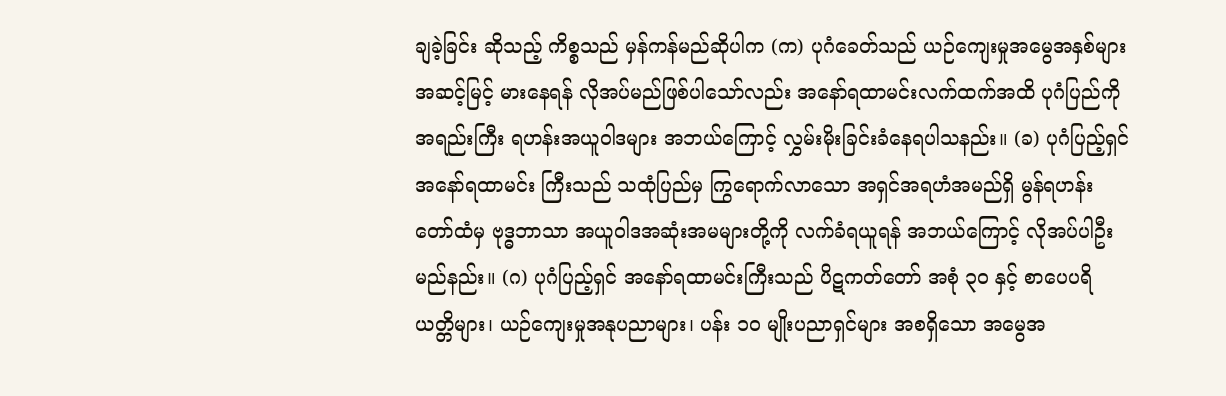ချခဲ့ခြင်း ဆိုသည့် ကိစ္စသည် မှန်ကန်မည်ဆိုပါက (က) ပုဂံခေတ်သည် ယဉ်ကျေးမှုအမွေအနှစ်များ အဆင့်မြင့် မားနေရန် လိုအပ်မည်ဖြစ်ပါသော်လည်း အနော်ရထာမင်းလက်ထက်အထိ ပုဂံပြည်ကို အရည်းကြီး ရဟန်းအယူဝါဒများ အဘယ်ကြောင့် လွှမ်းမိုးခြင်းခံနေရပါသနည်း။ (ခ) ပုဂံပြည့်ရှင် အနော်ရထာမင်း ကြီးသည် သထုံပြည်မှ ကြွရောက်လာသော အရှင်အရဟံအမည်ရှိ မွန်ရဟန်းတော်ထံမှ ဗုဒ္ဓဘာသာ အယူဝါဒအဆုံးအမများတို့ကို လက်ခံရယူရန် အဘယ်ကြောင့် လိုအပ်ပါဦးမည်နည်း။ (ဂ) ပုဂံပြည့်ရှင် အနော်ရထာမင်းကြီးသည် ပိဋကတ်တော် အစုံ ၃၀ နှင့် စာပေပရိယတ္တိများ၊ ယဉ်ကျေးမှုအနုပညာများ၊ ပန်း ၁၀ မျိုးပညာရှင်များ အစရှိသော အမွေအ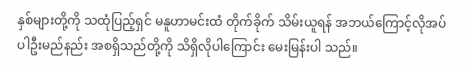နှစ်များတို့ကို သထုံပြည့်ရှင် မနူဟာမင်းထံ တိုက်ခိုက် သိမ်းယူရန် အဘယ်ကြောင့်လိုအပ်ပါဦးမည်နည်း အစရှိသည်တို့ကို သိရှိလိုပါကြောင်း မေးမြန်းပါ သည်။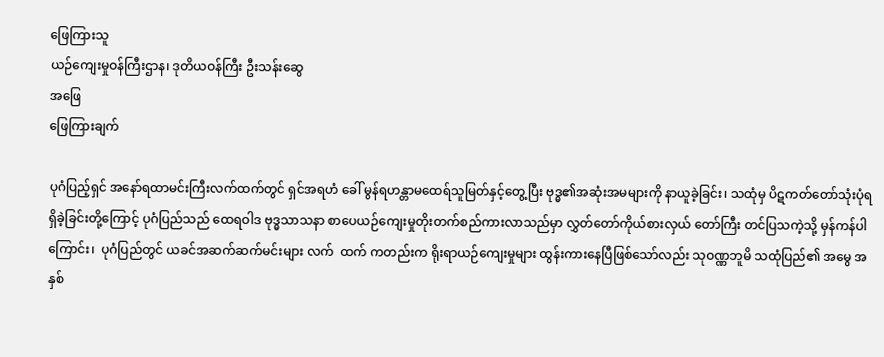ဖြေကြားသူ
ယဉ်ကျေးမှုဝန်ကြီးဌာန၊ ဒုတိယဝန်ကြီး ဦးသန်းဆွေ
အဖြေ
ဖြေကြားချက်

ပုဂံပြည့်ရှင် အနော်ရထာမင်းကြီးလက်ထက်တွင် ရှင်အရဟံ ခေါ် မွန်ရဟန္တာမထေရ်သူမြတ်နှင့်တွေ့ပြီး ဗုဒ္ဓ၏အဆုံးအမများကို နာယူခဲ့ခြင်း၊ သထုံမှ ပိဋကတ်တော်သုံးပုံရရှိခဲ့ခြင်းတို့ကြောင့် ပုဂံပြည်သည် ထေရဝါဒ ဗုဒ္ဓသာသနာ စာပေယဉ်ကျေးမှုတိုးတက်စည်ကားလာသည်မှာ လွှတ်တော်ကိုယ်စားလှယ် တော်ကြီး တင်ပြသကဲ့သို့ မှန်ကန်ပါကြောင်း၊  ပုဂံပြည်တွင် ယခင်အဆက်ဆက်မင်းများ လက်  ထက် ကတည်းက ရိုးရာယဉ်ကျေးမှုများ ထွန်းကားနေပြီဖြစ်သော်လည်း သုဝဏ္ဏဘူမိ သထုံပြည်၏ အမွေ အနှစ်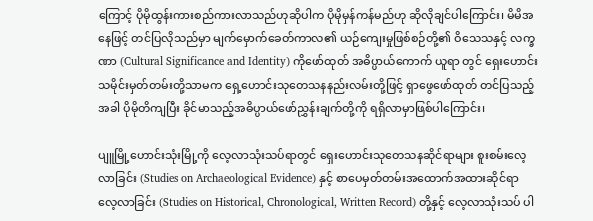ကြောင့် ပိုမိုထွန်းကားစည်ကားလာသည်ဟုဆိုပါက ပိုမိုမှန်ကန်မည်ဟု ဆိုလိုချင်ပါကြောင်း၊ မိမိအနေဖြင့် တင်ပြလိုသည်မှာ မျက်မှောက်ခေတ်ကာလ၏ ယဉ်ကျေးမှုဖြစ်စဉ်တို့၏ ဝိသေသနှင့် လက္ခဏာ (Cultural Significance and Identity) ကိုဖော်ထုတ် အဓိပ္ပာယ်ကောက် ယူရာ တွင် ရှေးဟောင်းသမိုင်းမှတ်တမ်းတို့သာမက ရှေ့ဟောင်းသုတေသနနည်းလမ်းတို့ဖြင့် ရှာဖွေဖော်ထုတ် တင်ပြသည့်အခါ ပိုမိုတိကျပြီး ခိုင်မာသည့်အဓိပ္ပာယ်ဖော်ညွှန်းချက်တို့ကို ရရှိလာမှာဖြစ်ပါကြောင်း၊

ပျူမြို့ဟောင်းသုံးမြို့ကို လေ့လာသုံးသပ်ရာတွင် ရှေးဟောင်းသုတေသနဆိုင်ရာများ စူးစမ်းလေ့ လာခြင်း (Studies on Archaeological Evidence) နှင့် စာပေမှတ်တမ်းအထောက်အထားဆိုင်ရာ လေ့လာခြင်း (Studies on Historical, Chronological, Written Record) တို့နှင့် လေ့လာသုံးသပ် ပါ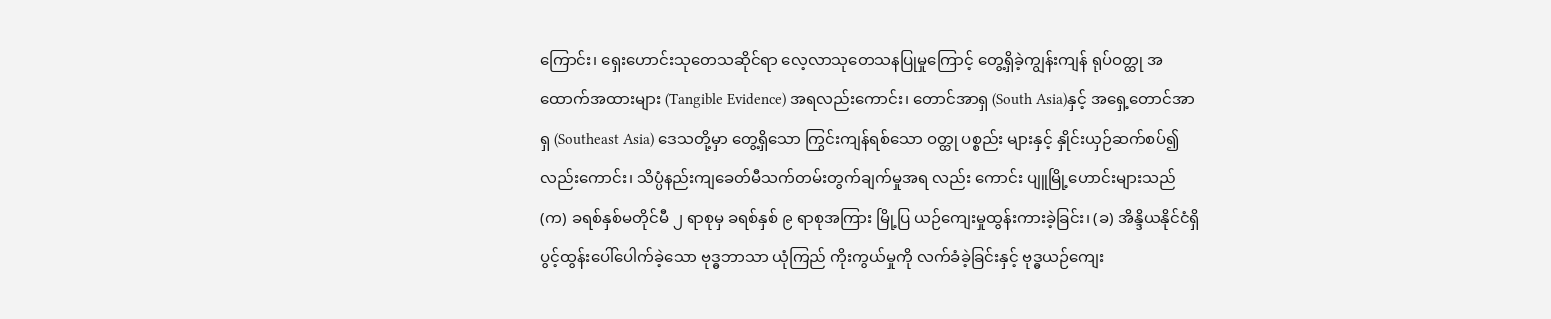ကြောင်း၊ ရှေးဟောင်းသုတေသဆိုင်ရာ လေ့လာသုတေသနပြုမှုကြောင့် တွေ့ရှိခဲ့ကျွန်းကျန် ရုပ်ဝတ္ထု အထောက်အထားများ (Tangible Evidence) အရလည်းကောင်း၊ တောင်အာရှ (South Asia)နှင့် အရှေ့တောင်အာရှ (Southeast Asia) ဒေသတို့မှာ တွေ့ရှိသော ကြွင်းကျန်ရစ်သော ဝတ္ထု ပစ္စည်း များနှင့် နှိုင်းယှဉ်ဆက်စပ်၍လည်းကောင်း၊ သိပ္ပံနည်းကျခေတ်မီသက်တမ်းတွက်ချက်မှုအရ လည်း ကောင်း ပျူမြို့ဟောင်းများသည် (က) ခရစ်နှစ်မတိုင်မီ ၂ ရာစုမှ ခရစ်နှစ် ၉ ရာစုအကြား မြို့ပြ ယဉ်ကျေးမှုထွန်းကားခဲ့ခြင်း၊ (ခ) အိန္ဒိယနိုင်ငံရှိ ပွင့်ထွန်းပေါ်ပေါက်ခဲ့သော ဗုဒ္ဓဘာသာ ယုံကြည် ကိုးကွယ်မှုကို လက်ခံခဲ့ခြင်းနှင့် ဗုဒ္ဓယဉ်ကျေး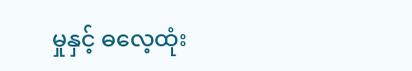မှုနှင့် ဓလေ့ထုံး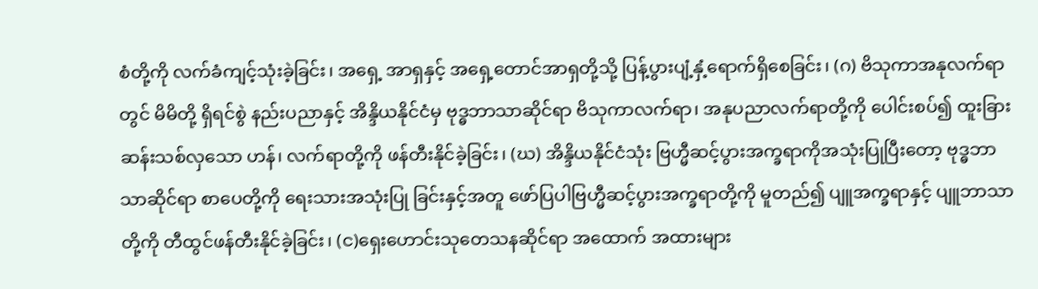စံတို့ကို လက်ခံကျင့်သုံးခဲ့ခြင်း၊ အရှေ့ အာရှနှင့် အရှေ့တောင်အာရှတို့သို့ ပြန့်ပွားပျံ့နှံ့ရောက်ရှိစေခြင်း၊ (ဂ) ဗိသုကာအနုလက်ရာတွင် မိမိတို့ ရှိရင်စွဲ နည်းပညာနှင့် အိန္ဒိယနိုင်ငံမှ ဗုဒ္ဓဘာသာဆိုင်ရာ ဗိသုကာလက်ရာ၊ အနုပညာလက်ရာတို့ကို ပေါင်းစပ်၍ ထူးခြားဆန်းသစ်လှသော ဟန်၊ လက်ရာတို့ကို ဖန်တီးနိုင်ခဲ့ခြင်း၊ (ဃ) အိန္ဒိယနိုင်ငံသုံး ဗြဟ္မီဆင့်ပွားအက္ခရာကိုအသုံးပြုပြီးတော့ ဗုဒ္ဓဘာသာဆိုင်ရာ စာပေတို့ကို ရေးသားအသုံးပြု ခြင်းနှင့်အတူ ဖော်ပြပါဗြဟ္မီဆင့်ပွားအက္ခရာတို့ကို မူတည်၍ ပျူအက္ခရာနှင့် ပျူဘာသာတို့ကို တီထွင်ဖန်တီးနိုင်ခဲ့ခြင်း၊ (င)ရှေးဟောင်းသုတေသနဆိုင်ရာ အထောက် အထားများ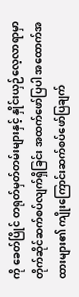ကို ခေတ်ပြိုင် တရုတ်မှတ်တမ်းများနှင့် နှိုင်းယှဉ်လေ့လာရာမှာ တိုက်ဆိုင်ဆက်စပ်လျက်ရှိခြင်း အထက်ဖော်ပြပါ အထောက်အထားများ၏ ကျိုးကြောင်းဆက်စပ်ဖော်ပြချက်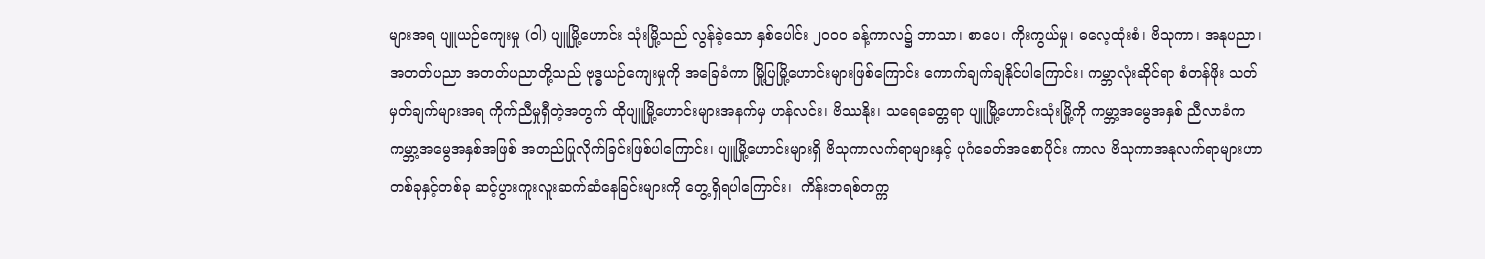များအရ ပျူယဉ်ကျေးမှု (ဝါ) ပျူမြို့ဟောင်း သုံးမြို့သည် လွန်ခဲ့သော နှစ်ပေါင်း ၂၀၀၀ ခန့်ကာလ၌ ဘာသာ၊ စာပေ၊ ကိုးကွယ်မှု၊ ဓလေ့ထုံးစံ၊ ဗိသုကာ၊ အနုပညာ၊ အတတ်ပညာ အတတ်ပညာတို့သည် ဗုဒ္ဓယဉ်ကျေးမှုကို အခြေခံကာ မြို့ပြမြို့ဟောင်းများဖြစ်ကြောင်း ကောက်ချက်ချနိုင်ပါကြောင်း၊ ကမ္ဘာလုံးဆိုင်ရာ စံတန်ဖိုး သတ်မှတ်ချက်များအရ ကိုက်ညီမှုရှီတဲ့အတွက် ထိုပျူမြို့ဟောင်းများအနက်မှ ဟန်လင်း၊ ဗိဿနိုး၊ သရေခေတ္တရာ ပျူမြို့ဟောင်းသုံးမြို့ကို ကမ္ဘာ့အမွေအနှစ် ညီလာခံက ကမ္ဘာ့အမွေအနှစ်အဖြစ် အတည်ပြုလိုက်ခြင်းဖြစ်ပါကြောင်း၊ ပျူမြို့ဟောင်းများရှိ ဗိသုကာလက်ရာများနှင့် ပုဂံခေတ်အစောပိုင်း ကာလ ဗိသုကာအနုလက်ရာများဟာ တစ်ခုနှင့်တစ်ခု ဆင့်ပွားကူးလူးဆက်ဆံနေခြင်းများကို တွေ့ရှိရပါကြောင်း၊  ကိန်းဘရစ်တက္က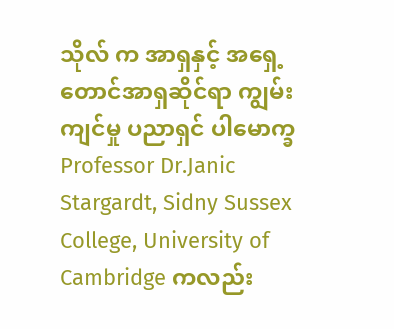သိုလ် က အာရှနှင့် အရှေ့တောင်အာရှဆိုင်ရာ ကျွမ်းကျင်မှု ပညာရှင် ပါမောက္ခ Professor Dr.Janic Stargardt, Sidny Sussex College, University of Cambridge ကလည်း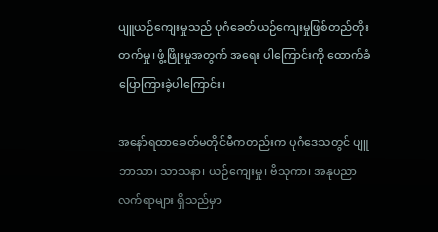ပျူယဉ်ကျေးမှုသည် ပုဂံခေတ်ယဉ်ကျေးမှုဖြစ်တည်တိုးတက်မှု၊ ဖွံ့ဖြိုးမှုအတွက် အရေး ပါကြောင်းကို ထောက်ခံပြောကြားခဲ့ပါကြောင်း၊

အနော်ရထာခေတ်မတိုင်မီကတည်းက ပုဂံဒေသတွင် ပျူဘာသာ၊ သာသနာ၊ ယဉ်ကျေးမှု၊ ဗိသုကာ၊ အနုပညာလက်ရာများ ရှိသည်မှာ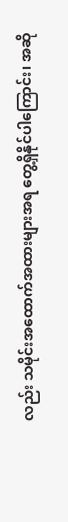လည်း သမိုင်းအထောက်အထားများအရ တွေ့ရှိနိုင်ပါကြောင်း၊ အဆို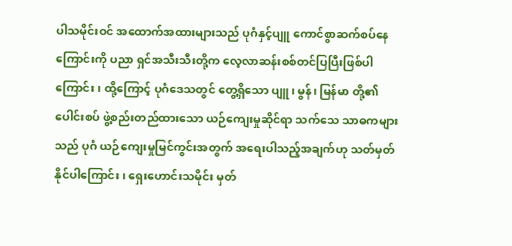ပါသမိုင်းဝင် အထောက်အထားများသည် ပုဂံနှင့်ပျူ ကောင်စွာဆက်စပ်နေကြောင်းကို ပညာ ရှင်အသီးသီးတို့က လေ့လာဆန်းစစ်တင်ပြပြီးဖြစ်ပါကြောင်း၊ ထို့ကြောင့် ပုဂံဒေသတွင် တွေ့ရှိသော ပျူ၊ မွန်၊ မြန်မာ တို့၏ ပေါင်းစပ် ဖွဲ့စည်းတည်ထားသော ယဉ်ကျေးမှုဆိုင်ရာ သက်သေ သာဓကများ သည် ပုဂံ ယဉ်ကျေးမှုမြင်ကွင်းအတွက် အရေးပါသည့်အချက်ဟု သတ်မှတ်နိုင်ပါကြောင်း၊ ရှေးဟောင်းသမိုင်း မှတ်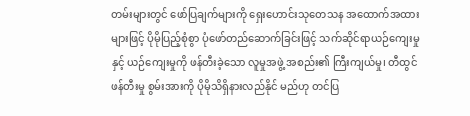တမ်းများတွင် ဖော်ပြချက်များကို ရှေးဟောင်းသုတေသန အထောက်အထား များဖြင့် ပိုမိုပြည့်စုံစွာ ပုံဖော်တည်ဆောက်ခြင်းဖြင့် သက်ဆိုင်ရာယဉ်ကျေးမှုနှင့် ယဉ်ကျေးမှုကို ဖန်တီးခဲ့သော လူမှုအဖွဲ့ အစည်း၏ ကြီးကျယ်မှု၊ တီထွင် ဖန်တီးမှု စွမ်းအားကို ပိုမိုသိရှိနားလည်နိုင် မည်ဟု တင်ပြ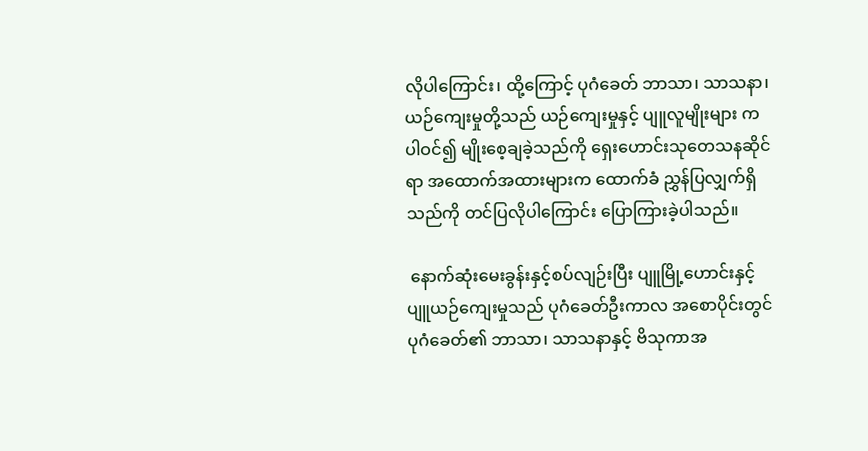လိုပါကြောင်း၊ ထို့ကြောင့် ပုဂံခေတ် ဘာသာ၊ သာသနာ၊ ယဉ်ကျေးမှုတို့သည် ယဉ်ကျေးမှုနှင့် ပျူလူမျိုးများ က ပါဝင်၍ မျိုးစေ့ချခဲ့သည်ကို ရှေးဟောင်းသုတေသနဆိုင်ရာ အထောက်အထားများက ထောက်ခံ ညွှန်ပြလျှက်ရှိသည်ကို တင်ပြလိုပါကြောင်း ပြောကြားခဲ့ပါသည်။

 နောက်ဆုံးမေးခွန်းနှင့်စပ်လျဉ်းပြီး ပျူမြို့ဟောင်းနှင့် ပျူယဉ်ကျေးမှုသည် ပုဂံခေတ်ဦးကာလ အစောပိုင်းတွင် ပုဂံခေတ်၏ ဘာသာ၊ သာသနာနှင့် ဗိသုကာအ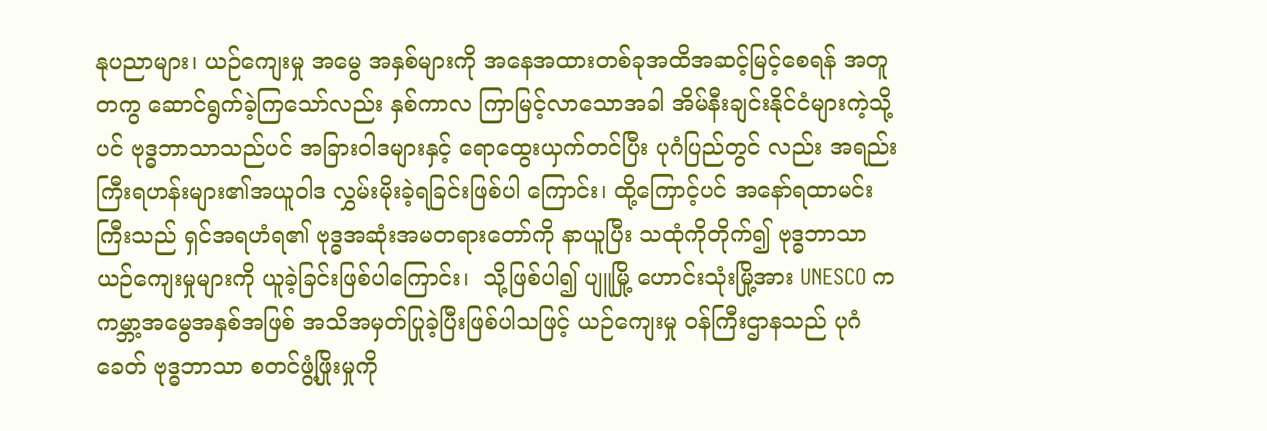နုပညာများ၊ ယဉ်ကျေးမှု အမွေ အနှစ်များကို အနေအထားတစ်ခုအထိအဆင့်မြင့်စေရန် အတူတကွ ဆောင်ရွက်ခဲ့ကြသော်လည်း နှစ်ကာလ ကြာမြင့်လာသောအခါ အိမ်နီးချင်းနိုင်ငံများကဲ့သို့ပင် ဗုဒ္ဓဘာသာသည်ပင် အခြားဝါဒများနှင့် ရောထွေးယှက်တင်ပြီး ပုဂံပြည်တွင် လည်း အရည်းကြီးရဟန်းများ၏အယူဝါဒ လွှမ်းမိုးခဲ့ရခြင်းဖြစ်ပါ ကြောင်း၊ ထို့ကြောင့်ပင် အနော်ရထာမင်းကြီးသည် ရှင်အရဟံရ၏ ဗုဒ္ဓအဆုံးအမတရားတော်ကို နာယူပြီး သထုံကိုတိုက်၍ ဗုဒ္ဓဘာသာယဉ်ကျေးမှုများကို ယူခဲ့ခြင်းဖြစ်ပါကြောင်း၊  သို့ဖြစ်ပါ၍ ပျူမြို့ ဟောင်းသုံးမြို့အား UNESCO က ကမ္ဘာ့အမွေအနှစ်အဖြစ် အသိအမှတ်ပြုခဲ့ပြီးဖြစ်ပါသဖြင့် ယဉ်ကျေးမှု ဝန်ကြီးဌာနသည် ပုဂံခေတ် ဗုဒ္ဓဘာသာ စတင်ဖွံ့ဖြိုးမှုကို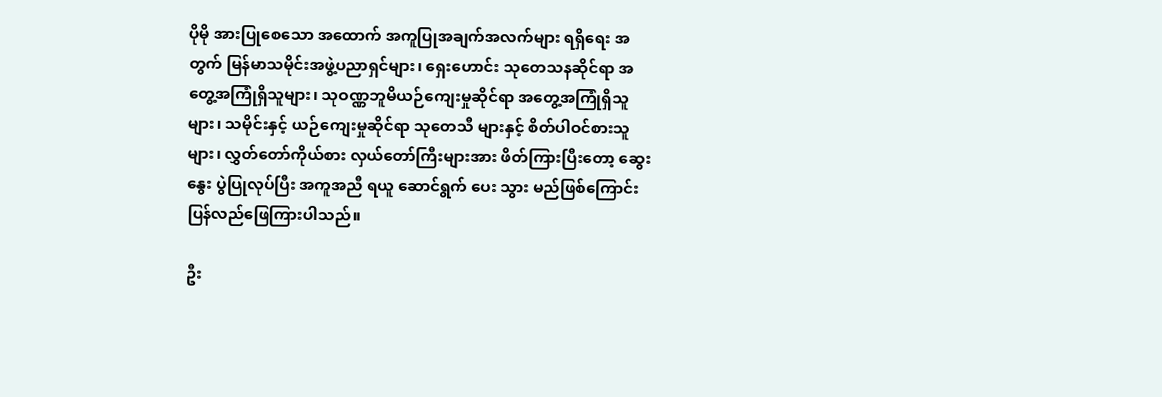ပိုမို အားပြု‌စေသော အထောက် အကူပြုအချက်အလက်များ ရရှိရေး အတွက် မြန်မာသမိုင်းအဖွဲ့ပညာရှင်များ၊ ရှေးဟောင်း သုတေသနဆိုင်ရာ အတွေ့အကြုံရှိသူများ၊ သုဝဏ္ဏဘူမိယဉ်ကျေးမှုဆိုင်ရာ အတွေ့အကြုံရှိသူများ၊ သမိုင်းနှင့် ယဉ်ကျေးမှုဆိုင်ရာ သုတေသီ များနှင့် စိတ်ပါဝင်စားသူများ၊ လွှတ်တော်ကိုယ်စား လှယ်တော်ကြီးများအား ဖိတ်ကြားပြီးတော့ ဆွေးနွေး ပွဲပြုလုပ်ပြီး အကူအညီ ရယူ ဆောင်ရွက် ပေး သွား မည်ဖြစ်ကြောင်း ပြန်လည်ဖြေကြားပါသည်။

ဦး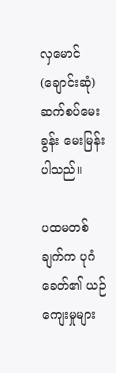လှမောင်(ချောင်းဆုံ) ဆက်စပ်မေးခွန်း မေးမြန်းပါသည်။

ပထမတစ်ချက်က ပုဂံခေတ်၏ ယဉ်ကျေးမှုများ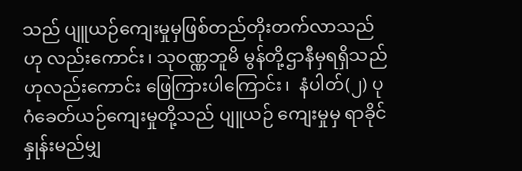သည် ပျူယဉ်ကျေးမှုမှဖြစ်တည်တိုးတက်လာသည်ဟု လည်းကောင်း၊ သုဝဏ္ဏဘူမိ မွန်တို့ဌာနီမှရရှိသည်ဟုလည်းကောင်း ဖြေကြားပါကြောင်း၊  နံပါတ်(၂) ပုဂံခေတ်ယဉ်ကျေးမှုတို့သည် ပျူယဉ် ကျေးမှုမှ ရာခိုင်နှုန်းမည်မျှ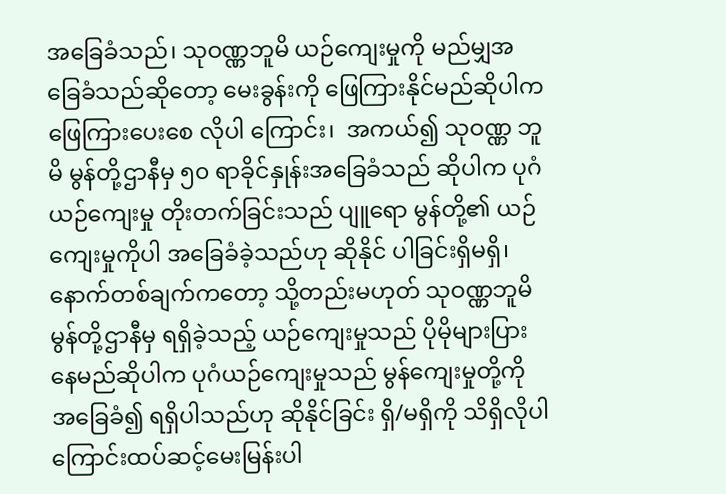အခြေခံသည်၊ သုဝဏ္ဏဘူမိ ယဉ်ကျေးမှုကို မည်မျှအခြေခံသည်ဆိုတော့ မေးခွန်းကို ဖြေကြားနိုင်မည်ဆိုပါက ဖြေကြားပေးစေ လိုပါ ကြောင်း၊  အကယ်၍ သုဝဏ္ဏ ဘူမိ မွန်တို့ဌာနီမှ ၅၀ ရာခိုင်နှုန်းအခြေခံသည် ဆိုပါက ပုဂံ ယဉ်ကျေးမှု တိုးတက်ခြင်းသည် ပျူရော မွန်တို့၏ ယဉ်ကျေးမှုကိုပါ အခြေခံခဲ့သည်ဟု ဆိုနိုင် ပါခြင်းရှိမရှိ၊ နောက်တစ်ချက်ကတော့ သို့တည်းမဟုတ် သုဝဏ္ဏဘူမိ မွန်တို့ဌာနီမှ ရရှိခဲ့သည့် ယဉ်ကျေးမှုသည် ပိုမိုများပြားနေမည်ဆိုပါက ပုဂံယဉ်ကျေးမှုသည် မွန်ကျေးမှုတို့ကို အခြေခံ၍ ရရှိပါသည်ဟု ဆိုနိုင်ခြင်း ရှိ/မရှိကို သိရှိလိုပါကြောင်းထပ်ဆင့်မေးမြန်းပါ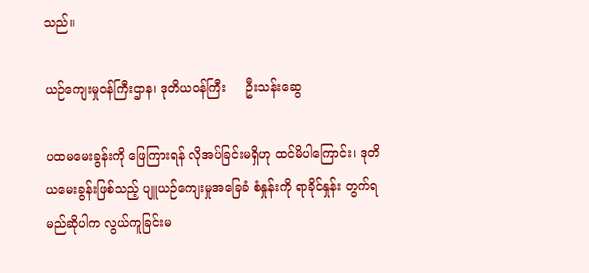သည်။

ယဉ်ကျေးမှုဝန်ကြီးဌာန၊ ဒုတိယဝန်ကြီး     ဦးသန်းဆွေ

ပထမမေးခွန်းကို ဖြေကြားရန် လိုအပ်ခြင်းမရှိဟု ထင်မိပါကြောင်း၊ ဒုတိယမေးခွန်းဖြစ်သည့် ပျူယဉ်ကျေးမှုအခြေခံ စံနှုန်းကို ရာခိုင်နှုန်း တွက်ရမည်ဆိုပါက လွယ်ကူခြင်းမ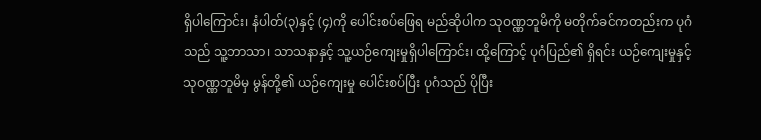ရှိပါကြောင်း၊ နံပါတ်(၃)နှင့် (၄)ကို ပေါင်းစပ်ဖြေရ မည်ဆိုပါက သုဝဏ္ဏဘူမိကို မတိုက်ခင်ကတည်းက ပုဂံသည် သူ့ဘာသာ၊ သာသနာနှင့် သူ့ယဉ်ကျေးမှုရှိပါကြောင်း၊ ထို့ကြောင့် ပုဂံပြည်၏ ရှိရင်း ယဉ်ကျေးမှုနှင့် သုဝဏ္ဏဘူမိမှ မွန်တို့၏ ယဉ်ကျေးမှု ပေါင်းစပ်ပြီး ပုဂံသည် ပိုပြီး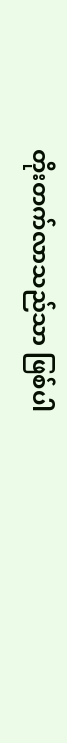တိုးတက်လာသည်သာ ဖြစ်ပါ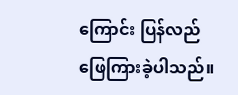ကြောင်း ပြန်လည်ဖြေကြားခဲ့ပါသည်။